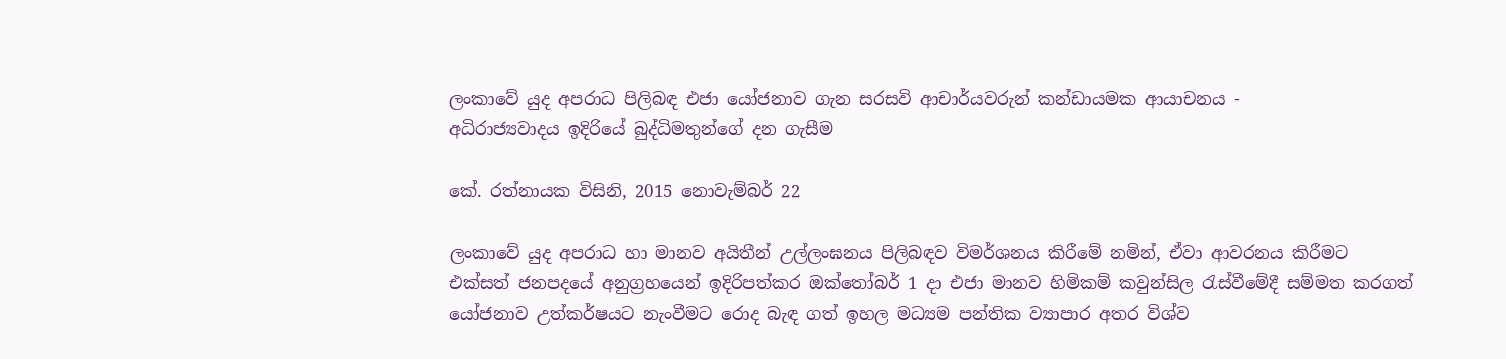ලංකාවේ යුද අපරාධ පිලිබඳ එජා යෝජනාව ගැන සරසවි ආචාර්යවරුන් කන්ඩායමක ආයාචනය -
අධිරාජ්‍යවාදය ඉදිරියේ බුද්ධිමතුන්ගේ දන ගැසීම

කේ. රත්නායක විසිනි, 2015 නොවැම්බර් 22

ලංකාවේ යුද අපරාධ හා මානව අයිතීන් උල්ලංඝනය පිලිබඳව විමර්ශනය කිරීමේ නමින්, ඒවා ආවරනය කිරීමට එක්සත් ජනපදයේ අනුග්‍රහයෙන් ඉදිරිපත්කර ඔක්තෝබර් 1 දා එජා මානව හිමිකම් කවුන්සිල රැස්වීමේදී සම්මත කරගත් යෝජනාව උත්කර්ෂයට නැංවීමට රොද බැඳ ගත් ඉහල මධ්‍යම පන්තික ව්‍යාපාර අතර විශ්ව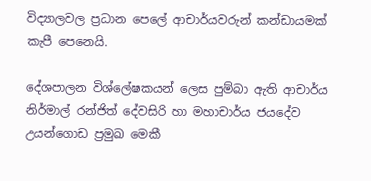විද්‍යාලවල ප්‍රධාන පෙලේ ආචාර්යවරුන් කන්ඩායමක් කැපී පෙනෙයි.

දේශපාලන විශ්ලේෂකයන් ලෙස පුම්බා ඇති ආචාර්ය නිර්මාල් රන්ජිත් දේවසිරි හා මහාචාර්ය ජයදේව උයන්ගොඩ ප්‍රමුඛ මෙකී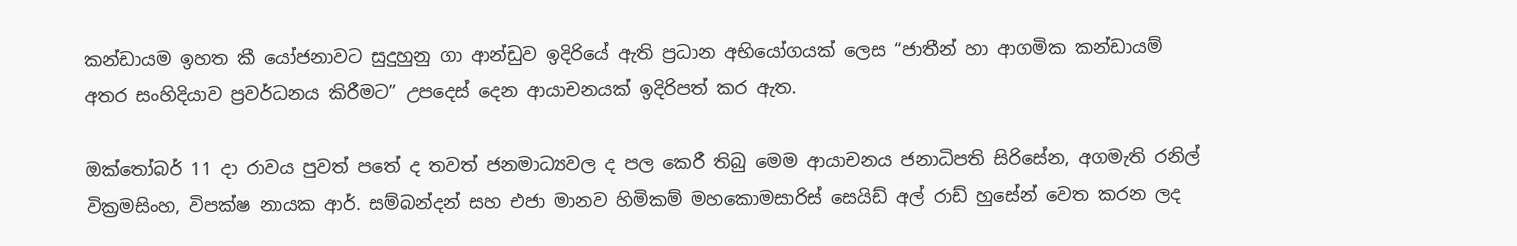කන්ඩායම ඉහත කී යෝජනාවට සුදුහුනු ගා ආන්ඩුව ඉදිරියේ ඇති ප්‍රධාන අභියෝගයක් ලෙස “ජාතීන් හා ආගමික කන්ඩායම් අතර සංහිදියාව ප්‍රවර්ධනය කිරීමට” උපදෙස් දෙන ආයාචනයක් ඉදිරිපත් කර ඇත.

ඔක්තෝබර් 11 දා රාවය පුවත් පතේ ද තවත් ජනමාධ්‍යවල ද පල කෙරී තිබු මෙම ආයාචනය ජනාධිපති සිරිසේන, අගමැති රනිල් වික්‍රමසිංහ, විපක්ෂ නායක ආර්. සම්බන්දන් සහ එජා මානව හිමිකම් මහකොමසාරිස් සෙයිඩ් අල් රාඩ් හුසේන් වෙත කරන ලද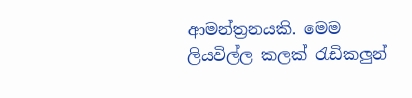ආමන්ත්‍රනයකි. මෙම ලියවිල්ල කලක් රැඩිකලුන්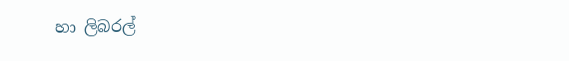හා ලිබරල්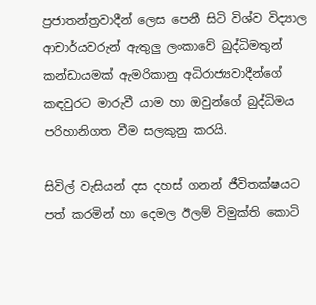ප්‍රජාතන්ත්‍රවාදීන් ලෙස පෙනී සිටි විශ්ව විද්‍යාල ආචාර්යවරුන් ඇතුලු ලංකාවේ බුද්ධිමතුන් කන්ඩායමක් ඇමරිකානු අධිරාජ්‍යවාදීන්ගේ කඳවුරට මාරුවී යාම හා ඔවුන්ගේ බුද්ධිමය පරිහානිගත වීම සලකුනු කරයි.

සිවිල් වැසියන් දස දහස් ගනන් ජීවිතක්ෂයට පත් කරමින් හා දෙමල ඊලම් විමුක්ති කොටි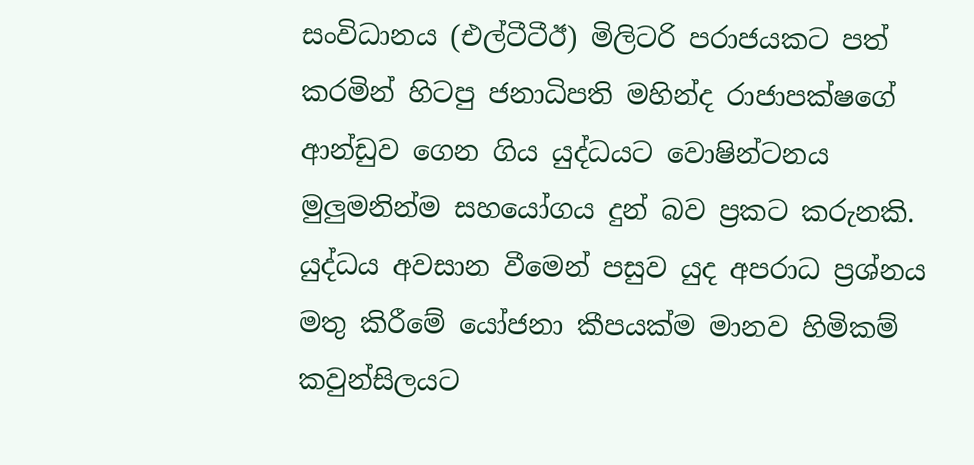සංවිධානය (එල්ටීටීඊ) මිලිටරි පරාජයකට පත් කරමින් හිටපු ජනාධිපති මහින්ද රාජාපක්ෂගේ ආන්ඩුව ගෙන ගිය යුද්ධයට වොෂින්ටනය මුලුමනින්ම සහයෝගය දුන් බව ප්‍රකට කරුනකි. යුද්ධය අවසාන වීමෙන් පසුව යුද අපරාධ ප්‍රශ්නය මතු කිරීමේ යෝජනා කීපයක්ම මානව හිමිකම් කවුන්සිලයට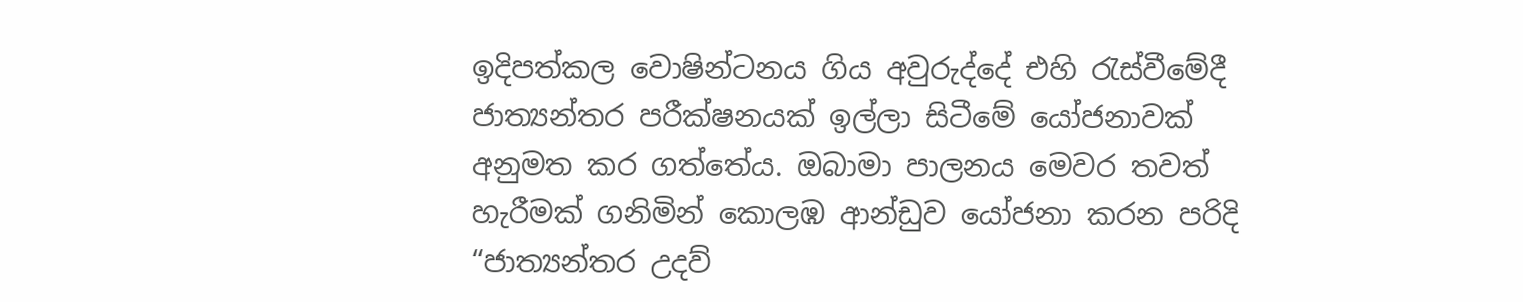ඉදිපත්කල වොෂින්ටනය ගිය අවුරුද්දේ එහි රැස්වීමේදී ජාත්‍යන්තර පරීක්ෂනයක් ඉල්ලා සිටීමේ යෝජනාවක් අනුමත කර ගත්තේය. ඔබාමා පාලනය මෙවර තවත් හැරීමක් ගනිමින් කොලඹ ආන්ඩුව යෝජනා කරන පරිදි “ජාත්‍යන්තර උදව්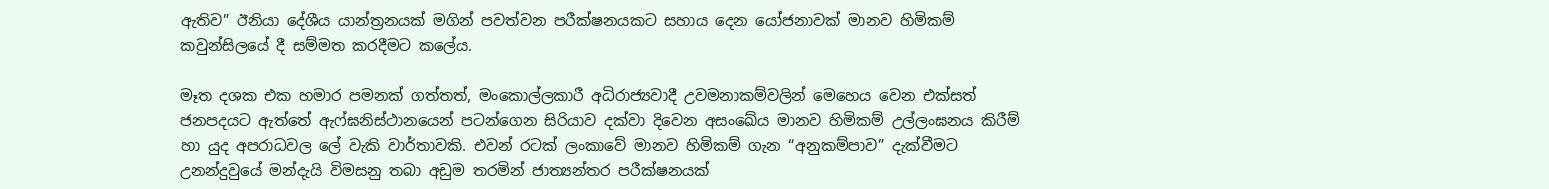ඇතිව” ඊනියා දේශීය යාන්ත්‍රනයක් මගින් පවත්වන පරීක්ෂනයකට සහාය දෙන යෝජනාවක් මානව හිමිකම් කවුන්සිලයේ දී සම්මත කරදීමට කලේය.

මෑත දශක එක හමාර පමනක් ගත්තත්, මංකොල්ලකාරී අධිරාජ්‍යවාදී උවමනාකම්වලින් මෙහෙය වෙන එක්සත් ජනපදයට ඇත්තේ ඇෆ්ඝනිස්ථානයෙන් පටන්ගෙන සිරියාව දක්වා දිවෙන අසංඛේය මානව හිමිකම් උල්ලංඝනය කිරීම් හා යුද අපරාධවල ලේ වැකි වාර්තාවකි. එවන් රටක් ලංකාවේ මානව හිමිකම් ගැන “අනුකම්පාව” දැක්වීමට උනන්දුවුයේ මන්දැයි විමසනු තබා අඩුම තරමින් ජාත්‍යන්තර පරීක්ෂනයක්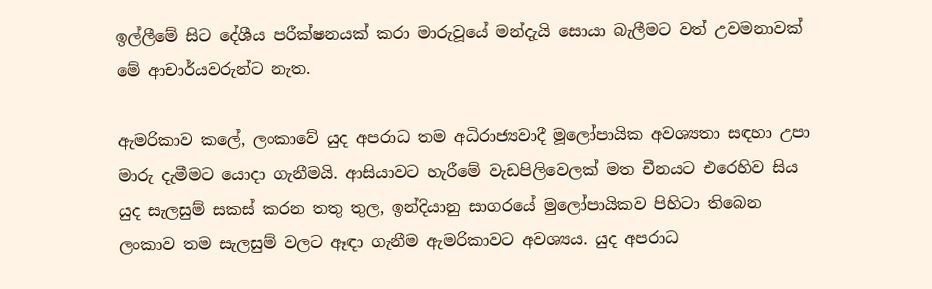ඉල්ලීමේ සිට දේශීය පරීක්ෂනයක් කරා මාරුවූයේ මන්දැයි සොයා බැලීමට වත් උවමනාවක් මේ ආචාර්යවරුන්ට නැත.

ඇමරිකාව කලේ, ලංකාවේ යුද අපරාධ තම අධිරාජ්‍යවාදී මූලෝපායික අවශ්‍යතා සඳහා උපා මාරු දැමීමට යොදා ගැනීමයි. ආසියාවට හැරීමේ වැඩපිලිවෙලක් මත චීනයට එරෙහිව සිය යුද සැලසුම් සකස් කරන තතු තුල, ඉන්දියානු සාගරයේ මුලෝපායිකව පිහිටා තිබෙන ලංකාව තම සැලසුම් වලට ඈඳා ගැනීම ඇමරිකාවට අවශ්‍යය. යුද අපරාධ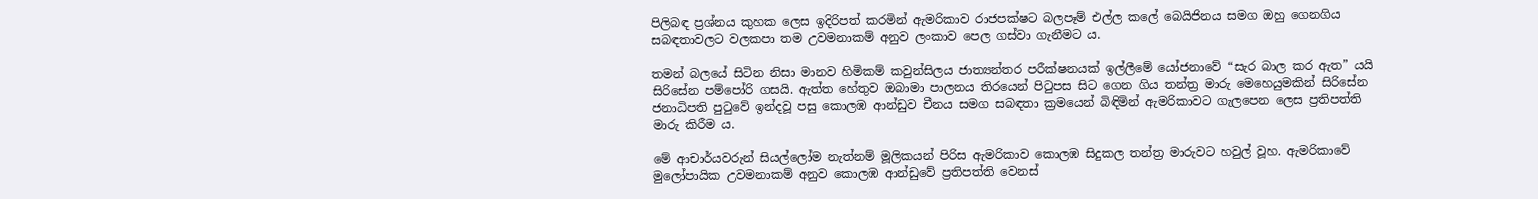පිලිබඳ ප්‍රශ්නය කුහක ලෙස ඉදිරිපත් කරමින් ඇමරිකාව රාජපක්ෂට බලපෑම් එල්ල කලේ බෙයිජිනය සමග ඔහු ගෙනගිය සබඳතාවලට වලකපා තම උවමනාකම් අනුව ලංකාව පෙල ගස්වා ගැනීමට ය.

තමන් බලයේ සිටින නිසා මානව හිමිකම් කවුන්සිලය ජාත්‍යන්තර පරීක්ෂනයක් ඉල්ලීමේ යෝජනාවේ “සැර බාල කර ඇත” යයි සිරිසේන පම්පෝරි ගසයි. ඇත්ත හේතුව ඔබාමා පාලනය තිරයෙන් පිටුපස සිට ගෙන ගිය තන්ත්‍ර මාරු මෙහෙයුමකින් සිරිසේන ජනාධිපති පුටුවේ ඉන්දවූ පසු කොලඹ ආන්ඩුව චීනය සමග සබඳතා ක්‍රමයෙන් බිඳිමින් ඇමරිකාවට ගැලපෙන ලෙස ප්‍රතිපත්ති මාරු කිරීම ය.

මේ ආචාර්යවරුන් සියල්ලෝම නැත්නම් මූලිකයන් පිරිස ඇමරිකාව කොලඹ සිදුකල තන්ත්‍ර මාරුවට හවුල් වූහ. ඇමරිකාවේ මුලෝපායික උවමනාකම් අනුව කොලඹ ආන්ඩුවේ ප්‍රතිපත්ති වෙනස්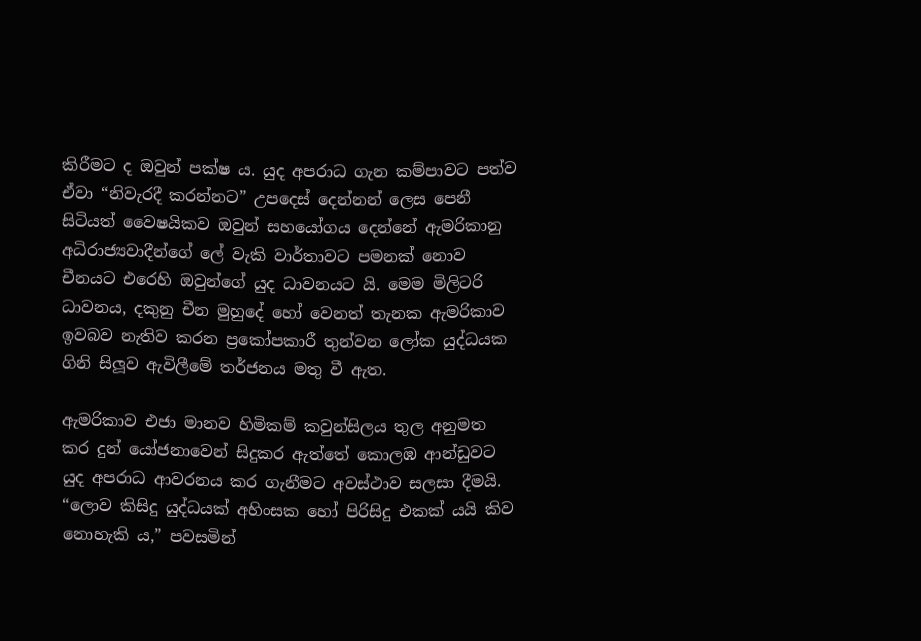කිරීමට ද ඔවුන් පක්ෂ ය. යුද අපරාධ ගැන කම්පාවට පත්ව ඒවා “නිවැරදී කරන්නට” උපදෙස් දෙන්නන් ලෙස පෙනී සිටියත් වෛෂයිකව ඔවුන් සහයෝගය දෙන්නේ ඇමරිකානු අධිරාජ්‍යවාදීන්ගේ ලේ වැකි වාර්තාවට පමනක් නොව චීනයට එරෙහි ඔවුන්ගේ යුද ධාවනයට යි. මෙම මිලිටරි ධාවනය, දකුනු චීන මුහුදේ හෝ වෙනත් තැනක ඇමරිකාව ඉවබව නැතිව කරන ප්‍රකෝපකාරී තුන්වන ලෝක යුද්ධයක ගිනි සිලූව ඇවිලීමේ තර්ජනය මතු වී ඇත.

ඇමරිකාව එජා මානව හිමිකම් කවුන්සිලය තුල අනුමත කර දුන් යෝජනාවෙන් සිදුකර ඇත්තේ කොලඹ ආන්ඩුවට යුද අපරාධ ආවරනය කර ගැනීමට අවස්ථාව සලසා දීමයි. “ලොව කිසිදු යුද්ධයක් අහිංසක හෝ පිරිසිදු එකක් යයි කිව නොහැකි ය,” පවසමින්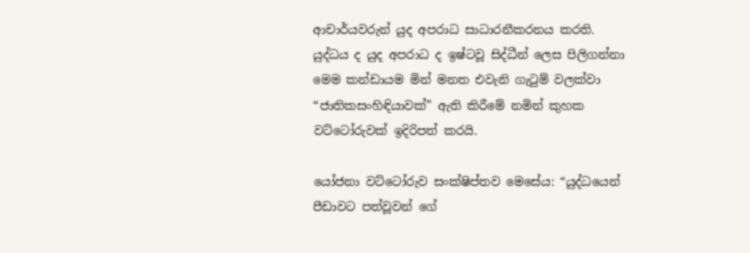ආචාර්යවරුන් යුද අපරාධ සාධාරනීකරනය කරති. යුද්ධය ද යුද අපරාධ ද ඉෂ්ටවූ සිද්ධීන් ලෙස පිලිගන්නා මෙම කන්ඩායම මින් මනත එවැනි ගැටුම් වලක්වා “ජාතිකසංහිඳියාවක්” ඇති කිරීමේ නමින් කුහක වට්ටෝරුවක් ඉදිරිපත් කරයි.

යෝජනා වට්ටෝරුව සංක්ෂිප්තව මෙසේය: “යුද්ධයෙන් පීඩාවට පත්වූවන් ගේ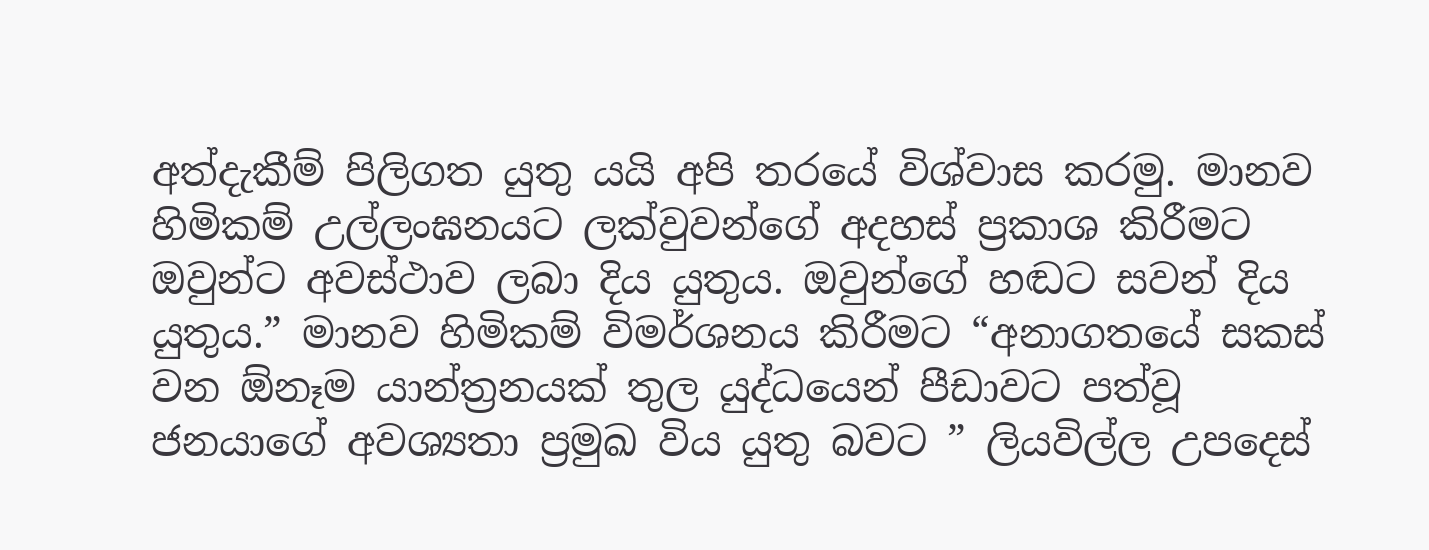අත්දැකීම් පිලිගත යුතු යයි අපි තරයේ විශ්වාස කරමු. මානව හිමිකම් උල්ලංඝනයට ලක්වුවන්ගේ අදහස් ප්‍රකාශ කිරීමට ඔවුන්ට අවස්ථාව ලබා දිය යුතුය. ඔවුන්ගේ හඬට සවන් දිය යුතුය.” මානව හිමිකම් විමර්ශනය කිරීමට “අනාගතයේ සකස් වන ඕනෑම යාන්ත්‍රනයක් තුල යුද්ධයෙන් පීඩාවට පත්වූ ජනයාගේ අවශ්‍යතා ප්‍රමුඛ විය යුතු බවට ” ලියවිල්ල උපදෙස්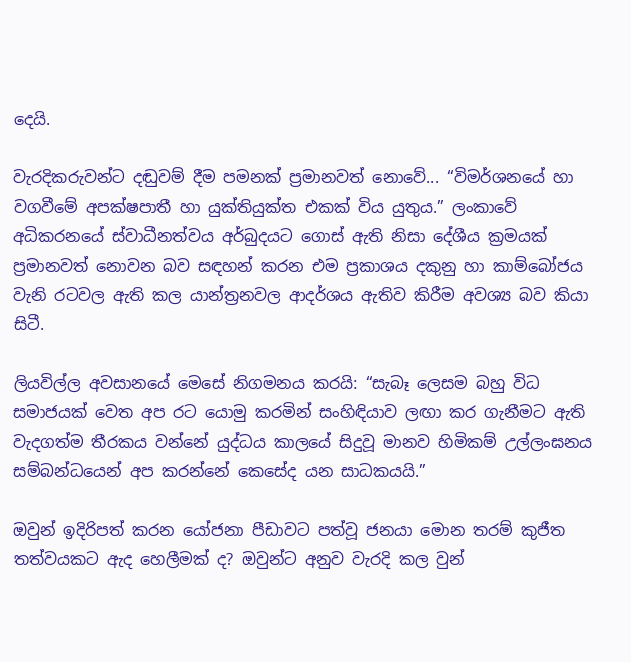දෙයි.

වැරදිකරුවන්ට දඬුවම් දීම පමනක් ප්‍රමානවත් නොවේ... “විමර්ශනයේ හා වගවීමේ අපක්ෂපාතී හා යුක්තියුක්ත එකක් විය යුතුය.” ලංකාවේ අධිකරනයේ ස්වාධීනත්වය අර්බුදයට ගොස් ඇති නිසා දේශීය ක්‍රමයක් ප්‍රමානවත් නොවන බව සඳහන් කරන එම ප්‍රකාශය දකුනු හා කාම්බෝජය වැනි රටවල ඇති කල යාන්ත්‍රනවල ආදර්ශය ඇතිව කිරීම අවශ්‍ය බව කියා සිටී.

ලියවිල්ල අවසානයේ මෙසේ නිගමනය කරයි: “සැබෑ ලෙසම බහු විධ සමාජයක් වෙත අප රට යොමු කරමින් සංහිඳියාව ලඟා කර ගැනීමට ඇති වැදගත්ම තීරකය වන්නේ යුද්ධය කාලයේ සිදුවූ මානව හිමිකම් උල්ලංඝනය සම්බන්ධයෙන් අප කරන්නේ කෙසේද යන සාධකයයි.”

ඔවුන් ඉදිරිපත් කරන යෝජනා පීඩාවට පත්වූ ජනයා මොන තරම් කුජීත තත්වයකට ඇද හෙලීමක් ද? ඔවුන්ට අනුව වැරදි කල වුන්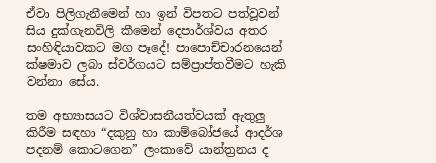ඒවා පිලිගැනීමෙන් හා ඉන් විපතට පත්වූවන් සිය දුක්ගැනවිලි කීමෙන් දෙපාර්ශ්වය අතර සංහිඳියාවකට මග පෑදේ! පාපොච්චාරනයෙන් ක්ෂමාව ලබා ස්වර්ගයට සම්ප්‍රාප්තවීමට හැකි වන්නා සේය.

තම අභ්‍යාසයට විශ්වාසනීයත්වයක් ඇතුලු කිරීම සඳහා “දකුනු හා කාම්බෝජයේ ආදර්ශ පදනම් කොටගෙන” ලංකාවේ යාන්ත්‍රනය ද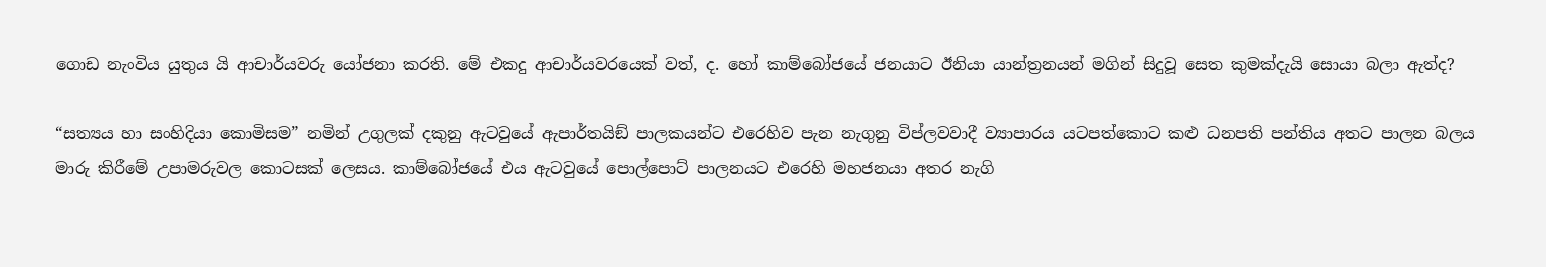ගොඩ නැංවිය යුතුය යි ආචාර්යවරු යෝජනා කරති. මේ එකදු ආචාර්යවරයෙක් වත්, ද. හෝ කාම්බෝජයේ ජනයාට ඊනියා යාන්ත්‍රනයන් මගින් සිදුවූ සෙත කුමක්දැයි සොයා බලා ඇත්ද?

“සත්‍යය හා සංහිදියා කොමිසම” නමින් උගුලක් දකුනු ඇටවුයේ ඇපාර්තයිඞ් පාලකයන්ට එරෙහිව පැන නැගුනු විප්ලවවාදී ව්‍යාපාරය යටපත්කොට කළු ධනපති පන්තිය අතට පාලන බලය මාරු කිරීමේ උපාමරුවල කොටසක් ලෙසය. කාම්බෝජයේ එය ඇටවුයේ පොල්පොට් පාලනයට එරෙහි මහජනයා අතර නැගි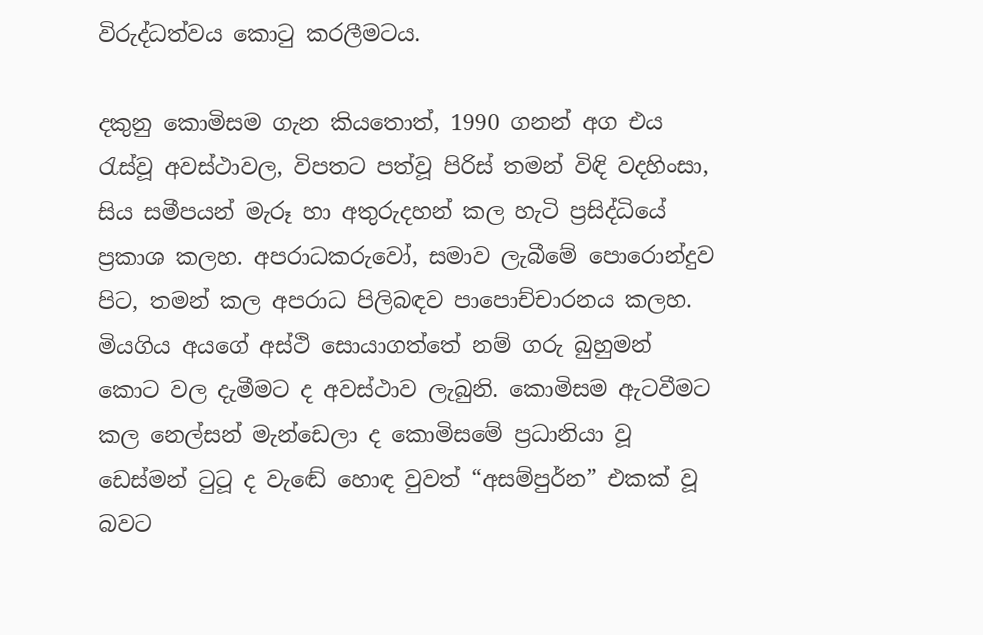විරුද්ධත්වය කොටු කරලීමටය.

දකුනු කොමිසම ගැන කියතොත්, 1990 ගනන් අග එය රැස්වූ අවස්ථාවල, විපතට පත්වූ පිරිස් තමන් විඳි වදහිංසා, සිය සමීපයන් මැරූ හා අතුරුදහන් කල හැටි ප්‍රසිද්ධියේ ප්‍රකාශ කලහ. අපරාධකරුවෝ, සමාව ලැබීමේ පොරොන්දුව පිට, තමන් කල අපරාධ පිලිබඳව පාපොච්චාරනය කලහ. මියගිය අයගේ අස්ථි සොයාගත්තේ නම් ගරු බුහුමන් කොට වල දැමීමට ද අවස්ථාව ලැබුනි. කොමිසම ඇටවීමට කල නෙල්සන් මැන්ඩෙලා ද කොමිසමේ ප්‍රධානියා වූ ඩෙස්මන් ටුටූ ද වැඬේ හොඳ වුවත් “අසම්පුර්න” එකක් වූ බවට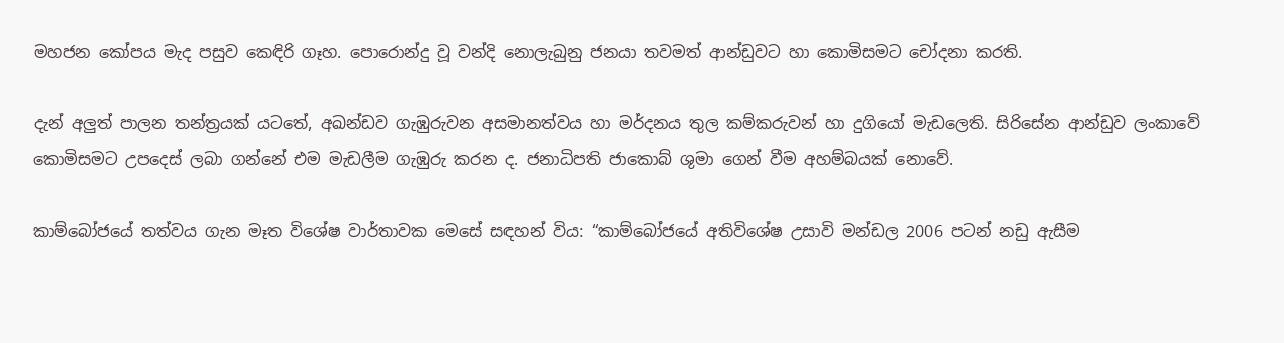මහජන කෝපය මැද පසුව කෙඳිරි ගෑහ. පොරොන්දු වූ වන්දි නොලැබුනු ජනයා තවමත් ආන්ඩුවට හා කොමිසමට චෝදනා කරති.

දැන් අලුත් පාලන තන්ත්‍රයක් යටතේ, අඛන්ඩව ගැඹුරුවන අසමානත්වය හා මර්දනය තුල කම්කරුවන් හා දුගියෝ මැඩලෙති. සිරිසේන ආන්ඩුව ලංකාවේ කොමිසමට උපදෙස් ලබා ගන්නේ එම මැඩලීම ගැඹුරු කරන ද. ජනාධිපති ජාකොබ් ශුමා ගෙන් වීම අහම්බයක් නොවේ.

කාම්බෝජයේ තත්වය ගැන මෑත විශේෂ වාර්තාවක මෙසේ සඳහන් විය: “කාම්බෝජයේ අතිවිශේෂ උසාවි මන්ඩල 2006 පටන් නඩු ඇසීම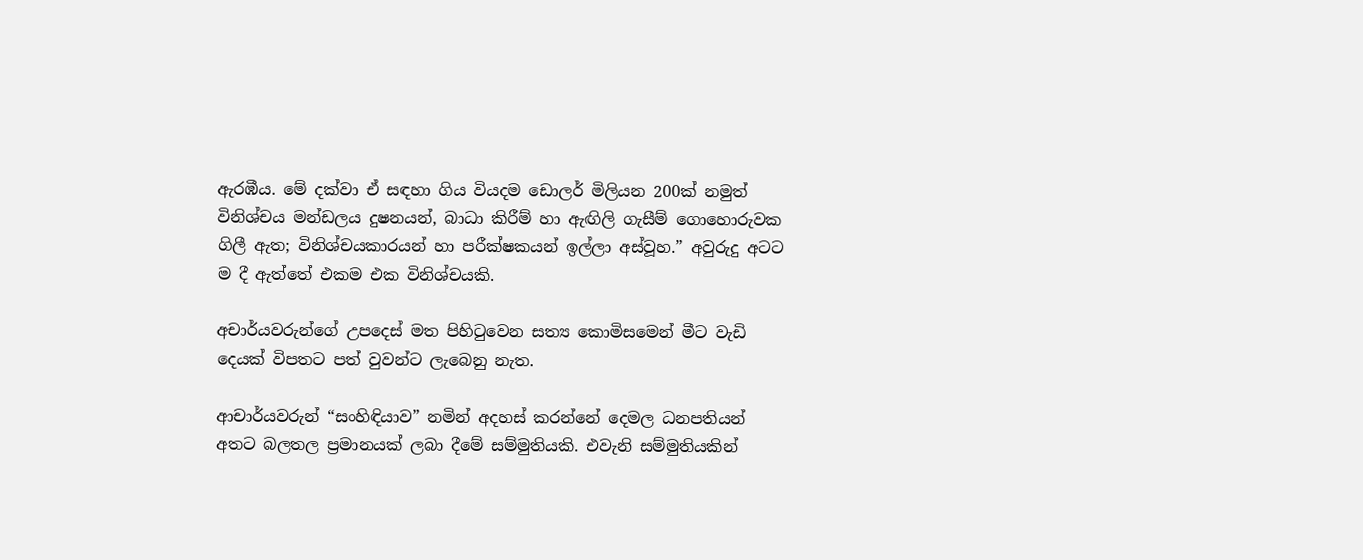ඇරඹීය. මේ දක්වා ඒ සඳහා ගිය වියදම ඩොලර් මිලියන 200ක් නමුත් විනිශ්චය මන්ඩලය දුෂනයන්, බාධා කිරීම් හා ඇඟිලි ගැසීම් ගොහොරුවක ගිලී ඇත; විනිශ්චයකාරයන් හා පරීක්ෂකයන් ඉල්ලා අස්වූහ.” අවුරුදු අටට ම දී ඇත්තේ එකම එක විනිශ්චයකි.

අචාර්යවරුන්ගේ උපදෙස් මත පිහිටුවෙන සත්‍ය කොමිසමෙන් මීට වැඩි දෙයක් විපතට පත් වුවන්ට ලැබෙනු නැත.

ආචාර්යවරුන් “සංහිඳියාව” නමින් අදහස් කරන්නේ දෙමල ධනපතියන් අතට බලතල ප්‍රමානයක් ලබා දීමේ සම්මුතියකි. එවැනි සම්මුතියකින්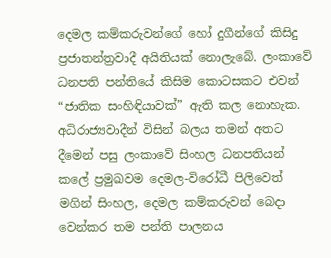දෙමල කම්කරුවන්ගේ හෝ දුගීන්ගේ කිසිදු ප්‍රජාතන්ත්‍රවාදී අයිතියක් නොලැබේ. ලංකාවේ ධනපති පන්තියේ කිසිම කොටසකට එවන් “ජාතික සංහිඳියාවක්” ඇති කල නොහැක. අධිරාජ්‍යවාදීන් විසින් බලය තමන් අතට දීමෙන් පසු ලංකාවේ සිංහල ධනපතියන් කලේ ප්‍රමුඛවම දෙමල-විරෝධී පිලිවෙත් මගින් සිංහල, දෙමල කම්කරුවන් බෙදා වෙන්කර තම පන්ති පාලනය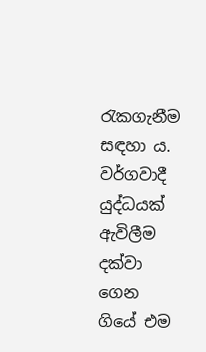රැකගැනීම සඳහා ය. වර්ගවාදී යුද්ධයක් ඇවිලීම දක්වා ගෙන ගියේ එම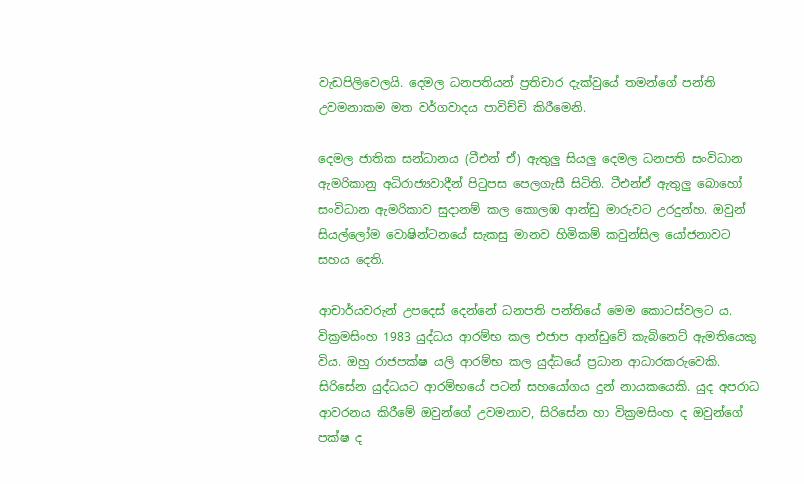වැඩපිලිවෙලයි. දෙමල ධනපතියන් ප්‍රතිචාර දැක්වුයේ තමන්ගේ පන්ති උවමනාකම මත වර්ගවාදය පාවිච්චි කිරීමෙනි.

දෙමල ජාතික සන්ධානය (ටීඑන් ඒ) ඇතුලු සියලු දෙමල ධනපති සංවිධාන ඇමරිකානු අධිරාජ්‍යවාදීන් පිටුපස පෙලගැසී සිටිති. ටීඑන්ඒ ඇතුලු බොහෝ සංවිධාන ඇමරිකාව සුදානම් කල කොලඹ ආන්ඩු මාරුවට උරදුන්හ. ඔවුන් සියල්ලෝම වොෂින්ටනයේ සැකසු මානව හිමිකම් කවුන්සිල යෝජනාවට සහය දෙති.

ආචාර්යවරුන් උපදෙස් දෙන්නේ ධනපති පන්තියේ මෙම කොටස්වලට ය. වික්‍රමසිංහ 1983 යුද්ධය ආරම්භ කල එජාප ආන්ඩුවේ කැබිනෙට් ඇමතියෙකු විය. ඔහු රාජපක්ෂ යලි ආරම්භ කල යුද්ධයේ ප්‍රධාන ආධාරකරුවෙකි. සිරිසේන යුද්ධයට ආරම්භයේ පටන් සහයෝගය දුන් නායකයෙකි. යුද අපරාධ ආවරනය කිරීමේ ඔවුන්ගේ උවමනාව, සිරිසේන හා වික්‍රමසිංහ ද ඔවුන්ගේ පක්ෂ ද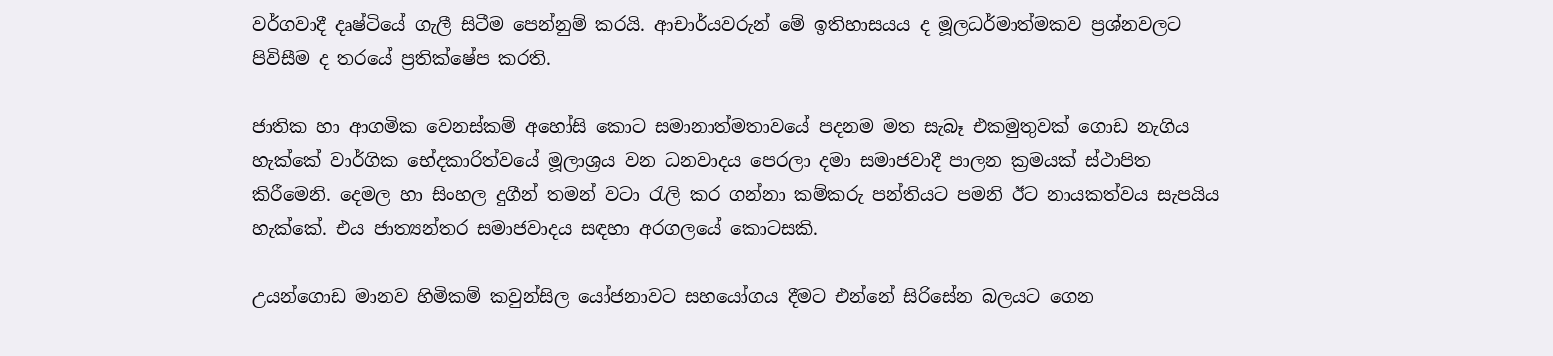වර්ගවාදී දෘෂ්ටියේ ගැලී සිටීම පෙන්නුම් කරයි. ආචාර්යවරුන් මේ ඉතිහාසයය ද මූලධර්මාත්මකව ප්‍රශ්නවලට පිවිසීම ද තරයේ ප්‍රතික්ෂේප කරති.

ජාතික හා ආගමික වෙනස්කම් අහෝසි කොට සමානාත්මතාවයේ පදනම මත සැබෑ එකමුතුවක් ගොඩ නැගිය හැක්කේ වාර්ගික භේදකාරිත්වයේ මූලාශ්‍රය වන ධනවාදය පෙරලා දමා සමාජවාදී පාලන ක්‍රමයක් ස්ථාපිත කිරීමෙනි. දෙමල හා සිංහල දුගීන් තමන් වටා රැලි කර ගන්නා කම්කරු පන්තියට පමනි ඊට නායකත්වය සැපයිය හැක්කේ. එය ජාත්‍යන්තර සමාජවාදය සඳහා අරගලයේ කොටසකි.

උයන්ගොඩ මානව හිමිකම් කවුන්සිල යෝජනාවට සහයෝගය දීමට එන්නේ සිරිසේන බලයට ගෙන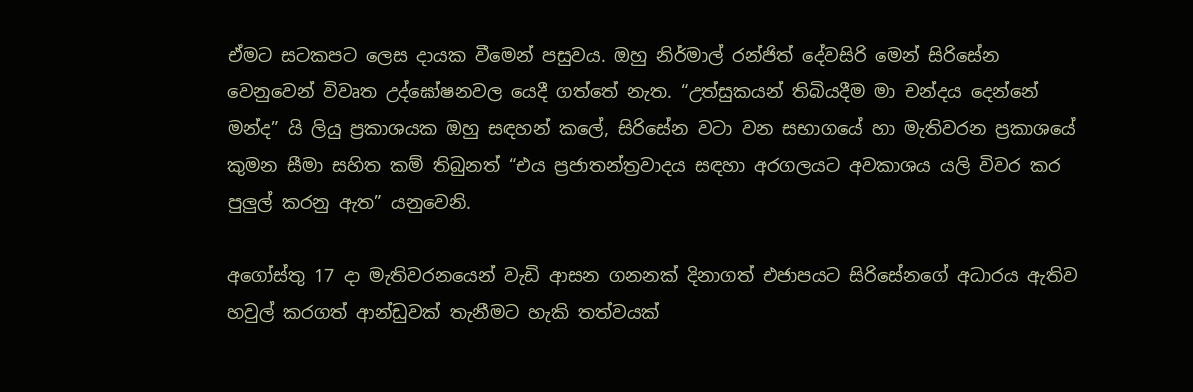ඒමට සටකපට ලෙස දායක වීමෙන් පසුවය. ඔහු නිර්මාල් රන්ජිත් දේවසිරි මෙන් සිරිසේන වෙනුවෙන් විවෘත උද්ඝෝෂනවල යෙදී ගත්තේ නැත. “උත්සුකයන් තිබියදීම මා චන්දය දෙන්නේ මන්ද” යි ලියු ප්‍රකාශයක ඔහු සඳහන් කලේ, සිරිසේන වටා වන සභාගයේ හා මැතිවරන ප්‍රකාශයේ කුමන සීමා සහිත කම් තිබුනත් “එය ප්‍රජාතන්ත්‍රවාදය සඳහා අරගලයට අවකාශය යලි විවර කර පුලුල් කරනු ඇත” යනුවෙනි.

අගෝස්තු 17 දා මැතිවරනයෙන් වැඩි ආසන ගනනක් දිනාගත් එජාපයට සිරිසේනගේ අධාරය ඇතිව හවුල් කරගත් ආන්ඩුවක් තැනීමට හැකි තත්වයක්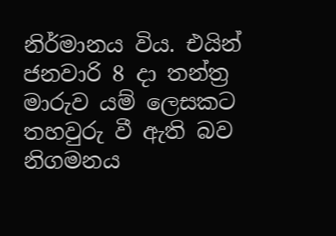නිර්මානය විය. එයින් ජනවාරි 8 දා තන්ත්‍ර මාරුව යම් ලෙසකට තහවුරු වී ඇති බව නිගමනය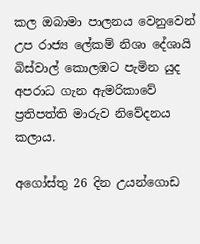කල ඔබාමා පාලනය වෙනුවෙන් උප රාජ්‍ය ලේකම් නිශා දේශායි බිස්වාල් කොලඹට පැමින යුද අපරාධ ගැන ඇමරිකාවේ ප්‍රතිපත්ති මාරුව නිවේදනය කලාය.

අගෝස්තු 26 දින උයන්ගොඩ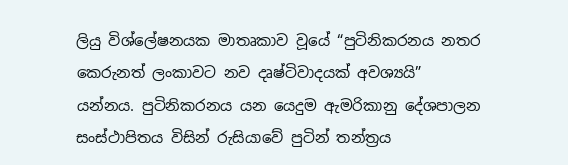ලියු විශ්ලේෂනයක මාතෘකාව වූයේ “පුටිනිකරනය නතර කෙරුනත් ලංකාවට නව දෘෂ්ටිවාදයක් අවශ්‍යයි” යන්නය. පුටිනිකරනය යන යෙදුම ඇමරිකානු දේශපාලන සංස්ථාපිතය විසින් රුසියාවේ පුටින් තන්ත්‍රය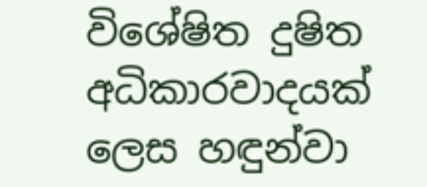විශේෂිත දුෂිත අධිකාරවාදයක් ලෙස හඳුන්වා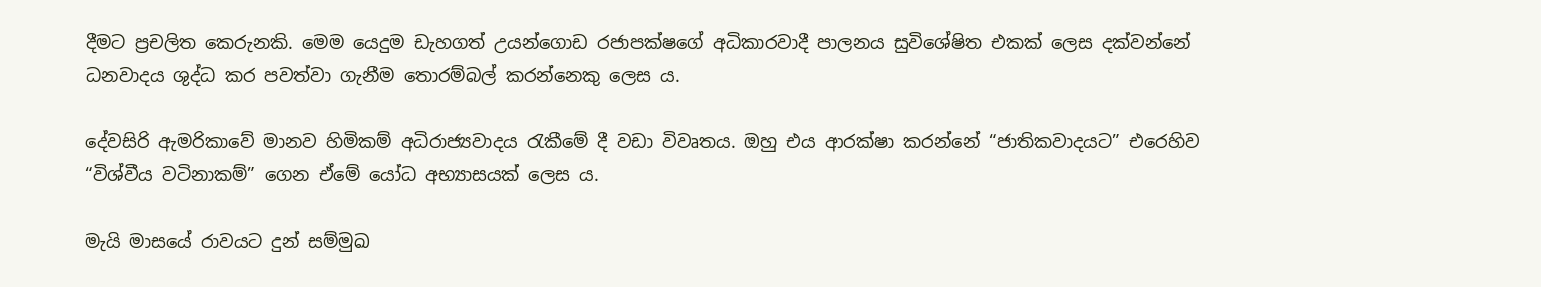දීමට ප්‍රචලිත කෙරුනකි. මෙම යෙදුම ඩැහගත් උයන්ගොඩ රජාපක්ෂගේ අධිකාරවාදී පාලනය සුවිශේෂිත එකක් ලෙස දක්වන්නේ ධනවාදය ශුද්ධ කර පවත්වා ගැනීම තොරම්බල් කරන්නෙකු ලෙස ය.

දේවසිරි ඇමරිකාවේ මානව හිමිකම් අධිරාජ්‍යවාදය රැකීමේ දී වඩා විවෘතය. ඔහු එය ආරක්ෂා කරන්නේ “ජාතිකවාදයට” එරෙහිව “විශ්වීය වටිනාකම්” ගෙන ඒමේ යෝධ අභ්‍යාසයක් ලෙස ය.

මැයි මාසයේ රාවයට දුන් සම්මුඛ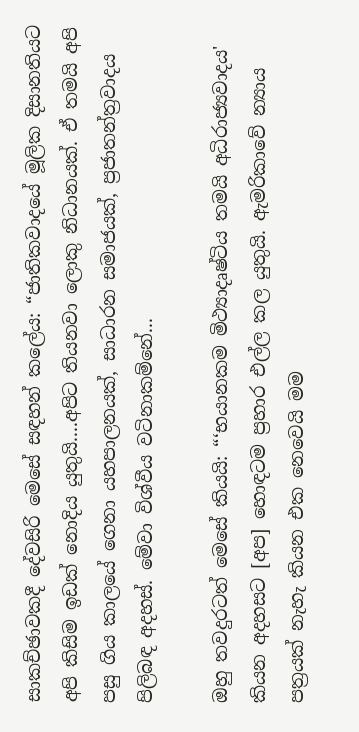සාකච්ඡාවකදී දේවසිරි මෙසේ සඳහන් කලේය: “ජාතිකවාදයේ මූලික දිසානතියට අපි කිසිම ඉඩක් නොදිය යුතුයි....අපිට තියනවා ලොකු නිධානයක්. ඒ තමයි අපි පසු ගිය කාලයේ ගෙනා යහපාලනයක්, සාධාරන සමාජයක්, ප්‍රජාතන්ත්‍රවාදය පිලිබඳ අදහස්. මේවා විශ්වීය වටිනාකම්නේ...

ඔහු තවදුරටත් මෙසේ කියයි: “‘භයානකම මිථ්‍යාදෘෂ්ටිය තමයි අධිරාජ්‍යවාදය' කියන අදහසට [අප] හොඳටම ප්‍රහාර එල්ල කල යුතුයි. ඇමරිකාවේ න්‍යාය පත්‍රයක් නැහැ කියන එක නෙවෙයි මම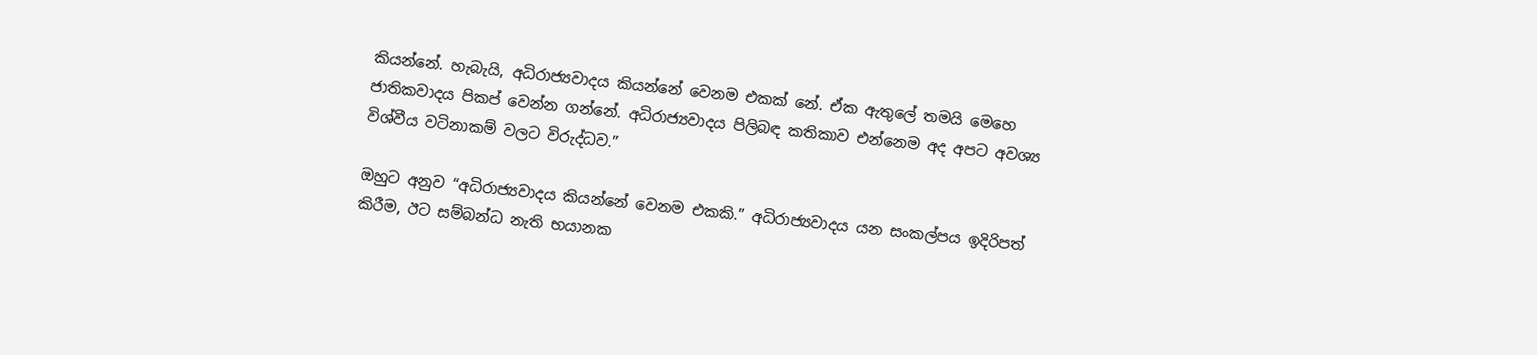කියන්නේ. හැබැයි, අධිරාජ්‍යවාදය කියන්නේ වෙනම එකක් නේ. ඒක ඇතුලේ තමයි මෙහෙ ජාතිකවාදය පිකප් වෙන්න ගන්නේ. අධිරාජ්‍යවාදය පිලිබඳ කතිකාව එන්නෙම අද අපට අවශ්‍ය විශ්වීය වටිනාකම් වලට විරුද්ධව.”

ඔහුට අනුව “අධිරාජ්‍යවාදය කියන්නේ වෙනම එකකි.” අධිරාජ්‍යවාදය යන සංකල්පය ඉදිරිපත් කිරීම, ඊට සම්බන්ධ නැති භයානක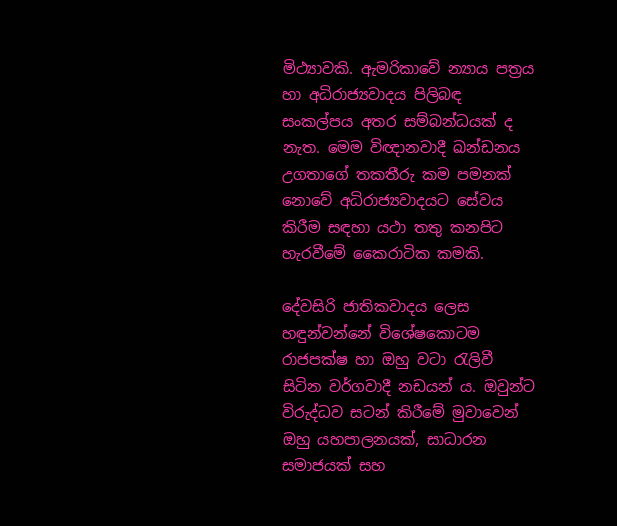මිථ්‍යාවකි. ඇමරිකාවේ න්‍යාය පත්‍රය හා අධිරාජ්‍යවාදය පිලිබඳ සංකල්පය අතර සම්බන්ධයක් ද නැත. මෙම විඥානවාදී ඛන්ඩනය උගතාගේ තකතීරු කම පමනක් නොවේ අධිරාජ්‍යවාදයට සේවය කිරීම සඳහා යථා තතු කනපිට හැරවීමේ කෛරාටික කමකි.

දේවසිරි ජාතිකවාදය ලෙස හඳුන්වන්නේ විශේෂකොටම රාජපක්ෂ හා ඔහු වටා රැලිවී සිටින වර්ගවාදී නඩයන් ය. ඔවුන්ට විරුද්ධව සටන් කිරීමේ මුවාවෙන් ඔහු යහපාලනයක්, සාධාරන සමාජයක් සහ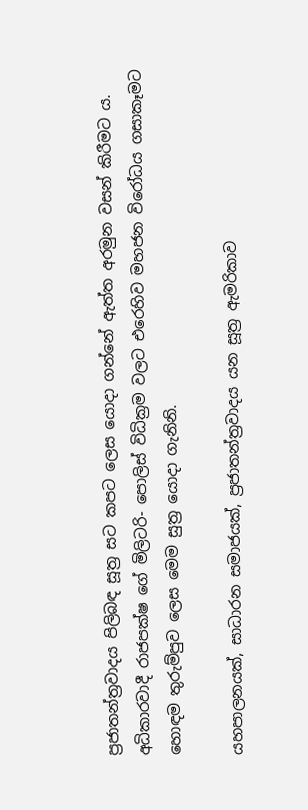ප්‍රජාතන්ත්‍රවාදය පිලිබඳ සූත්‍ර සට කපට ලෙස යොදා ගන්නේ ඇත්ත අරමුන වසන් කිරීමට ය. අධිකාරවාදී රාජපක්ෂ ගේ මිලිටරි- පොලිස් විධික්‍රම වලට එරෙහිව මහජන විරෝධය ගසාකෑමට හොඳම තුරුම්පුව ලෙස මෙම සුත්‍ර යොදා ගැනිනි.

යහපාලනයක්, සාධාරන සමාජයක්, ප්‍රජාතන්ත්‍රවාදය යන සූත්‍ර ඇමරිකාව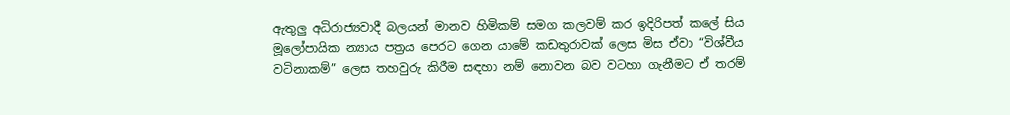ඇතුලු අධිරාජ්‍යවාදී බලයන් මානව හිමිකම් සමග කලවම් කර ඉදිරිපත් කලේ සිය මූලෝපායික න්‍යාය පත්‍රය පෙරට ගෙන යාමේ කඩතුරාවක් ලෙස මිස ඒවා “විශ්වීය වටිනාකම්” ලෙස තහවුරු කිරීම සඳහා නම් නොවන බව වටහා ගැනීමට ඒ තරම්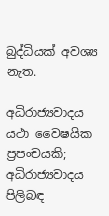බුද්ධියක් අවශ්‍ය නැත.

අධිරාජ්‍යවාදය යථා වෛෂයික ප්‍රපංචයකි; අධිරාජ්‍යවාදය පිලිබඳ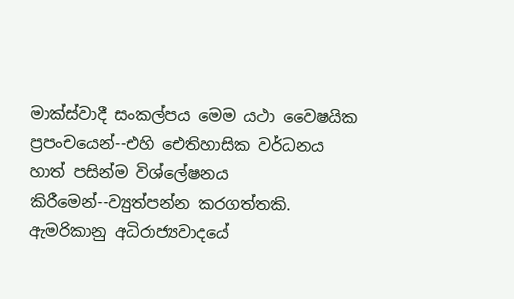මාක්ස්වාදී සංකල්පය මෙම යථා වෛෂයික ප්‍රපංචයෙන්--එහි ඓතිහාසික වර්ධනය හාත් පසින්ම විශ්ලේෂනය කිරීමෙන්--ව්‍යුත්පන්න කරගත්තකි. ඇමරිකානු අධිරාජ්‍යවාදයේ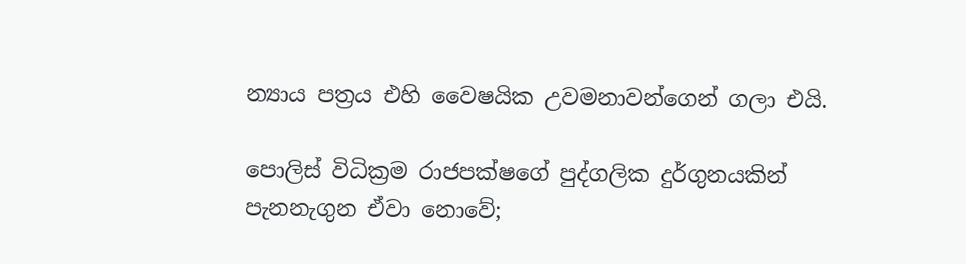න්‍යාය පත්‍රය එහි වෛෂයික උවමනාවන්ගෙන් ගලා එයි.

පොලිස් විධික්‍රම රාජපක්ෂගේ පුද්ගලික දුර්ගුනයකින් පැනනැගුන ඒවා නොවේ;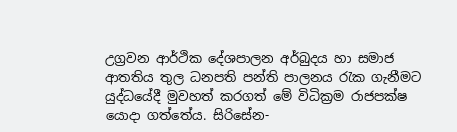උග්‍රවන ආර්ථික දේශපාලන අර්බුදය හා සමාජ ආතතිය තුල ධනපති පන්ති පාලනය රැක ගැනීමට යුද්ධයේදී මුවහත් කරගත් මේ විධික්‍රම රාජපක්ෂ යොදා ගත්තේය. සිරිසේන-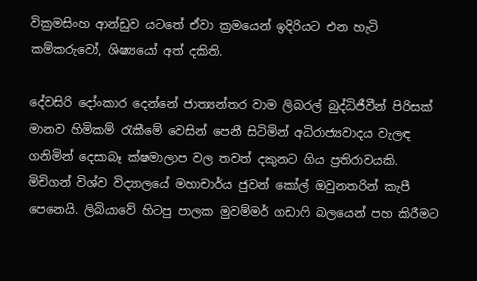වික්‍රමසිංහ ආන්ඩුව යටතේ ඒවා ක්‍රමයෙන් ඉදිරියට එන හැටි කම්කරුවෝ, ශිෂ්‍යයෝ අත් දකිති.

දේවසිරි දෝංකාර දෙන්නේ ජාත්‍යන්තර වාම ලිබරල් බුද්ධිජීවීන් පිරිසක් මානව හිමිකම් රැකීමේ වෙසින් පෙනී සිටිමින් අධිරාජ්‍යවාදය වැලඳ ගනිමින් දෙසාබෑ ක්ෂමාලාප වල තවත් දකුනට ගිය ප්‍රතිරාවයකි. මිචිගන් විශ්ව විද්‍යාලයේ මහාචාර්ය ජුවන් කෝල් ඔවුනතරින් කැපී පෙනෙයි. ලිබියාවේ හිටපු පාලක මුවම්මර් ගඩාෆි බලයෙන් පහ කිරීමට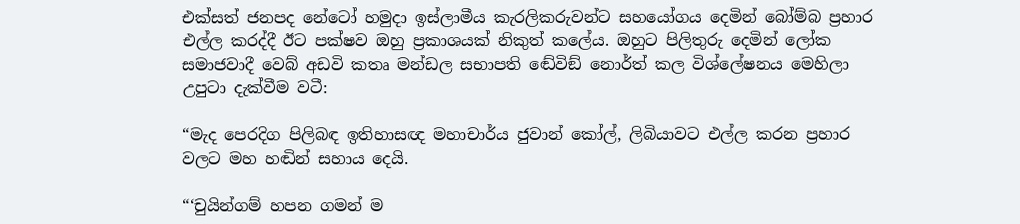එක්සත් ජනපද නේටෝ හමුදා ඉස්ලාමීය කැරලිකරුවන්ට සහයෝගය දෙමින් බෝම්බ ප්‍රහාර එල්ල කරද්දී ඊට පක්ෂව ඔහු ප්‍රකාශයක් නිකුත් කලේය. ඔහුට පිලිතුරු දෙමින් ලෝක සමාජවාදී වෙබ් අඩවි කතෘ මන්ඩල සභාපති ඬේවිඞ් නොර්ත් කල විශ්ලේෂනය මෙහිලා උපුටා දැක්වීම වටී:

“මැද පෙරදිග පිලිබඳ ඉතිහාසඥ මහාචාර්ය ජුවාන් කෝල්, ලිබියාවට එල්ල කරන ප්‍රහාර වලට මහ හඬින් සහාය දෙයි.

“‘චුයින්ගම් හපන ගමන් ම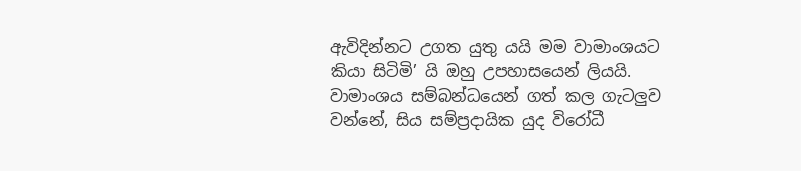ඇවිදින්නට උගත යුතු යයි මම වාමාංශයට කියා සිටිමි’ යි ඔහු උපහාසයෙන් ලියයි. වාමාංශය සම්බන්ධයෙන් ගත් කල ගැටලුව වන්නේ, සිය සම්ප්‍රදායික යුද විරෝධී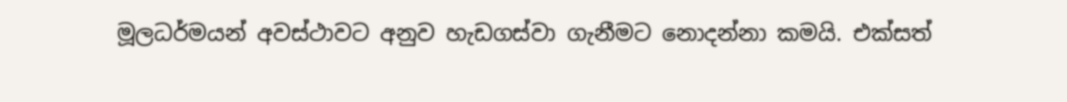මූලධර්මයන් අවස්ථාවට අනුව හැඩගස්වා ගැනීමට නොදන්නා කමයි. එක්සත්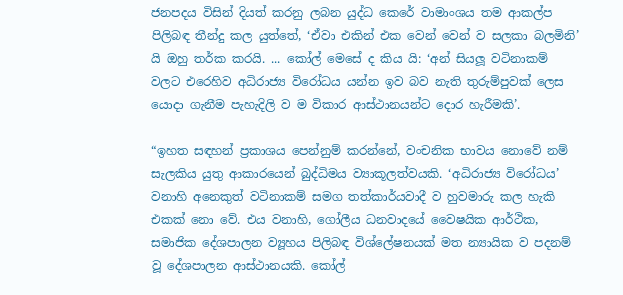ජනපදය විසින් දියත් කරනු ලබන යුද්ධ කෙරේ වාමාංශය තම ආකල්ප පිලිබඳ තීන්දු කල යුත්තේ, ‘ඒවා එකින් එක වෙන් වෙන් ව සලකා බලමිනි’ යි ඔහු තර්ක කරයි. ... කෝල් මෙසේ ද කිය යි: ‘අන් සියලූ වටිනාකම් වලට එරෙහිව අධිරාජ්‍ය විරෝධය යන්න ඉව බව නැති තුරුම්පුවක් ලෙස යොදා ගැනීම පැහැදිලි ව ම විකාර ආස්ථානයන්ට දොර හැරීමකි’.

“ඉහත සඳහන් ප්‍රකාශය පෙන්නුම් කරන්නේ, වංචනික භාවය නොවේ නම් සැලකිය යුතු ආකාරයෙන් බුද්ධිමය ව්‍යාකූලත්වයකි. ‘අධිරාජ්‍ය විරෝධය’ වනාහි අනෙකුත් වටිනාකම් සමග තත්කාර්යවාදී ව හුවමාරු කල හැකි එකක් නො වේ. එය වනාහි, ගෝලීය ධනවාදයේ වෛෂයික ආර්ථික, සමාජික දේශපාලන ව්‍යූහය පිලිබඳ විශ්ලේෂනයක් මත න්‍යායික ව පදනම් වූ දේශපාලන ආස්ථානයකි. කෝල්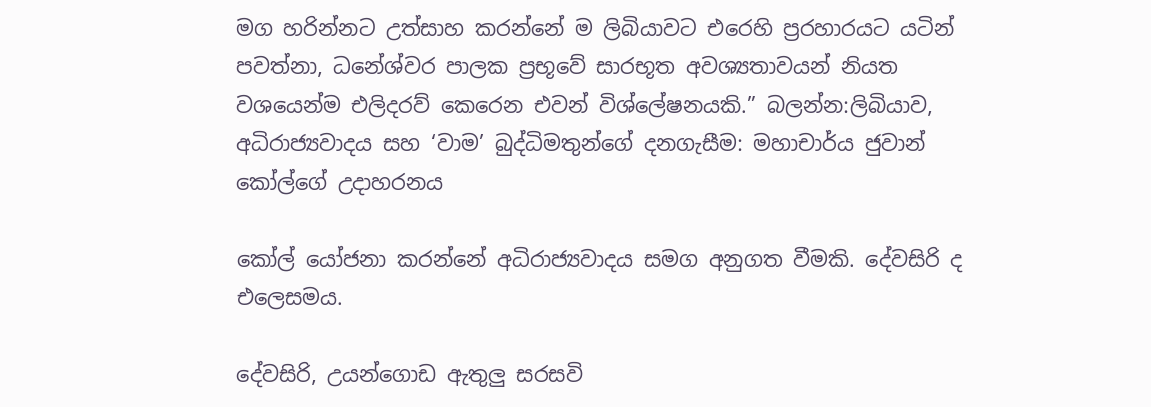මග හරින්නට උත්සාහ කරන්නේ ම ලිබියාවට එරෙහි ප්‍රරහාරයට යටින් පවත්නා, ධනේශ්වර පාලක ප්‍රභූවේ සාරභූත අවශ්‍යතාවයන් නියත වශයෙන්ම එලිදරව් කෙරෙන එවන් විශ්ලේෂනයකි.” බලන්න:ලිබියාව, අධිරාජ්‍යවාදය සහ ‘වාම’ බුද්ධිමතුන්ගේ දනගැසීම: මහාචාර්ය ජුවාන් කෝල්ගේ උදාහරනය

කෝල් යෝජනා කරන්නේ අධිරාජ්‍යවාදය සමග අනුගත වීමකි. දේවසිරි ද එලෙසමය.

දේවසිරි, උයන්ගොඩ ඇතුලු සරසවි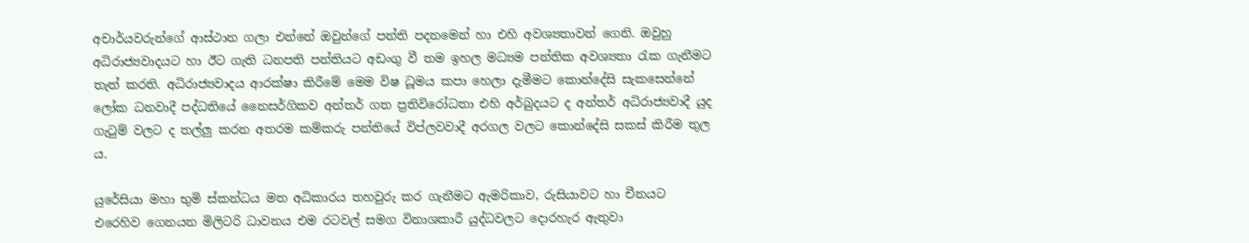අචාර්යවරුන්ගේ ආස්ථාන ගලා එන්නේ ඔවුන්ගේ පන්ති පදනමෙන් හා එහි අවශ්‍යතාවන් ගෙනි. ඔවුහු අධිරාජ්‍යවාදයට හා ඊට ගැති ධනපති පන්තියට අඩංගු වී තම ඉහල මධ්‍යම පන්තික අවශ්‍යතා රැක ගැනීමට තැත් කරති. අධිරාජ්‍යවාදය ආරක්ෂා කිරීමේ මෙම විෂ ධූමය කපා හෙලා දැමීමට කොන්දේසි සැකසෙන්නේ ලෝක ධනවාදී පද්ධතියේ නෛසර්ගිකව අන්තර් ගත ප්‍රතිවිරෝධතා එහි අර්බුදයට ද අන්තර් අධිරාජ්‍යවාදී යුද ගැටුම් වලට ද තල්ලු කරන අතරම කම්කරු පන්තියේ විප්ලවවාදී අරගල වලට කොන්දේසි සකස් කිරීම තුල ය.

යුරේසියා මහා භුමි ස්කන්ධය මත අධිකාරය තහවුරු කර ගැනීමට ඇමරිකාව, රුසියාවට හා චීනයට එරෙහිව ගෙනයන මිලිටරි ධාවනය එම රටවල් සමග විනාශකාරී යුද්ධවලට දොරහැර ඇතුවා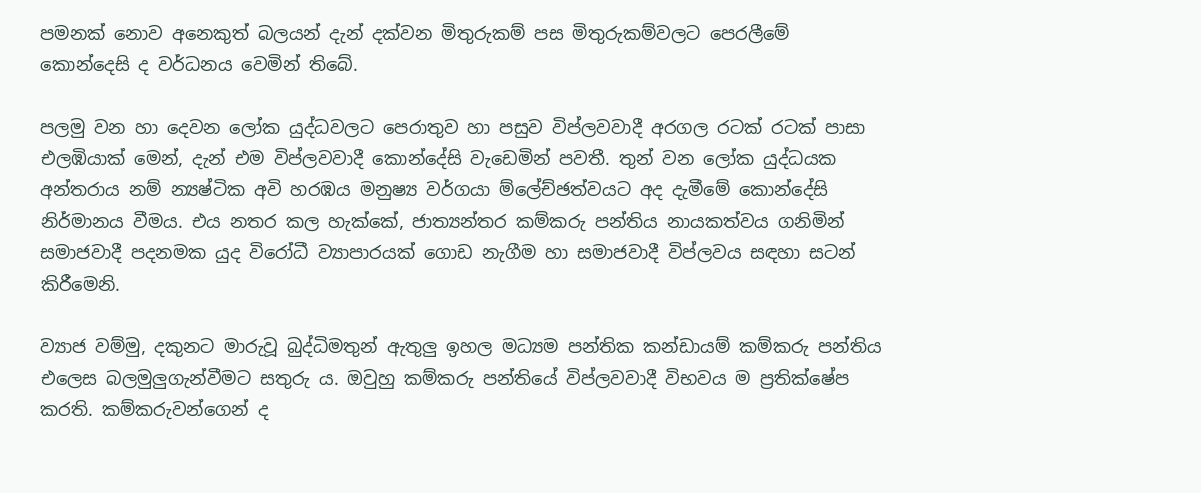පමනක් නොව අනෙකුත් බලයන් දැන් දක්වන මිතුරුකම් පස මිතුරුකම්වලට පෙරලීමේ කොන්දෙසි ද වර්ධනය වෙමින් තිබේ.

පලමු වන හා දෙවන ලෝක යුද්ධවලට පෙරාතුව හා පසුව විප්ලවවාදී අරගල රටක් රටක් පාසා එලඹියාක් මෙන්, දැන් එම විප්ලවවාදී කොන්දේසි වැඩෙමින් පවතී. තුන් වන ලෝක යුද්ධයක අන්තරාය නම් න්‍යෂ්ටික අවි හරඹය මනුෂ්‍ය වර්ගයා ම්ලේච්ඡත්වයට අද දැමීමේ කොන්දේසි නිර්මානය වීමය. එය නතර කල හැක්කේ, ජාත්‍යන්තර කම්කරු පන්තිය නායකත්වය ගනිමින් සමාජවාදී පදනමක යුද විරෝධී ව්‍යාපාරයක් ගොඩ නැගීම හා සමාජවාදී විප්ලවය සඳහා සටන් කිරීමෙනි.

ව්‍යාජ වම්මු, දකුනට මාරුවූ බුද්ධිමතුන් ඇතුලු ඉහල මධ්‍යම පන්තික කන්ඩායම් කම්කරු පන්තිය එලෙස බලමුලුගැන්වීමට සතුරු ය. ඔවුහු කම්කරු පන්තියේ විප්ලවවාදී විභවය ම ප්‍රතික්ෂේප කරති. කම්කරුවන්ගෙන් ද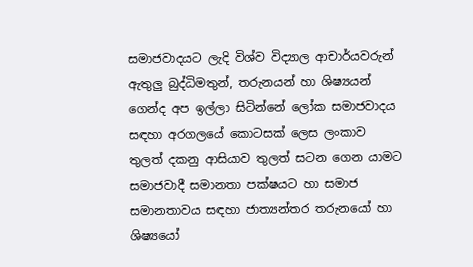සමාජවාදයට ලැදි විශ්ව විද්‍යාල ආචාර්යවරුන් ඇතුලු බුද්ධිමතුන්, තරුනයන් හා ශිෂ්‍යයන් ගෙන්ද අප ඉල්ලා සිටින්නේ ලෝක සමාජවාදය සඳහා අරගලයේ කොටසක් ලෙස ලංකාව තුලත් දකනු ආසියාව තුලත් සටන ගෙන යාමට සමාජවාදී සමානතා පක්ෂයට හා සමාජ සමානතාවය සඳහා ජාත්‍යන්තර තරුනයෝ හා ශිෂ්‍යයෝ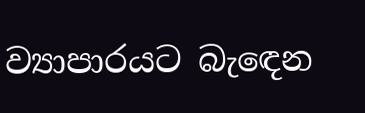ව්‍යාපාරයට බැඳෙන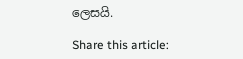ලෙසයි.

Share this article: